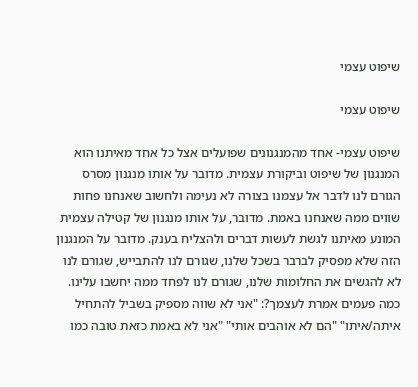שיפוט עצמי

שיפוט עצמי

שיפוט עצמי- אחד מהמנגנונים שפועלים אצל כל אחד מאיתנו הוא המנגנון של שיפוט וביקורת עצמית. מדובר על אותו מנגנון מסרס הגורם לנו לדבר אל עצמנו בצורה לא נעימה ולחשוב שאנחנו פחות שווים ממה שאנחנו באמת. מדובר, על אותו מנגנון של קטילה עצמית המונע מאיתנו לגשת לעשות דברים ולהצליח בענק. מדובר על המנגנון הזה שלא מפסיק לברבר בשכל שלנו, שגורם לנו להתבייש, שגורם לנו לא להגשים את החלומות שלנו, שגורם לנו לפחד ממה יחשבו עלינו. כמה פעמים אמרת לעצמך?: "אני לא שווה מספיק בשביל להתחיל איתה/איתו" "הם לא אוהבים אותי" "אני לא באמת כזאת טובה כמו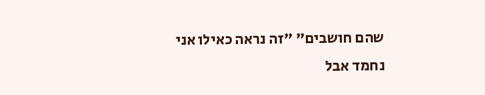שהם חושבים" "זה נראה כאילו אני נחמד אבל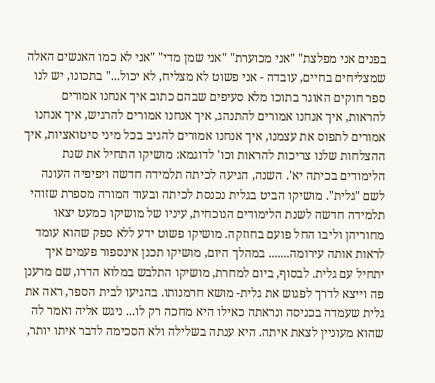בפנים אני מפלצת" "אני מכוערת" "אני שמן מדי" "אני לא כמו האנשים האלה שמצליחים בחיים, עובדה - אני פשוט לא מצליח, לא יכול..." בתכונו, יש לנו ספר חוקים האוגר בתוכו מלא סעיפים שבהם כתוב איך אנחנו אמורים להראות, איך אנחנו אמורים להתנהג, איך אנחנו אמורים להרגיש, איך אנחנו אמורים לתפוס את עצמנו, איך אנחנו אמורים להגיב בכל מיני סיטואציות, איך ההצלחות שלנו צריכות להראות וכו' לדוגמא: מושיקו התחיל את שנת הלימודים בכיתה יא'. השנה, הגיעה לכיתה תלמידה חדשה ויפיפיה העונה לשם "גלית". מושיקו הביט בגלית נכנסת לכיתה ובעוד המורה מספרת שזוהי תלמידה חדשה לשנת הלימודים הנוכחית, עיניו של מושיקו כמעט יצאו מחוריהן וליבו החל פועם בחוזקה. מושיקו פשוט ידע ללא ספק שהוא עומד לראות אותה עירומה....... במהלך היום, מושיקו תכנן אינספור פעמים איך יתחיל עם גלית. לבסוף, ביום למחרת, מושיקו התלבש במלוא הדרו, שם מרענן פה וייצא לדרך לפגוש את גלית- מושא חרמנותו. בהגיעו לבית הספר, ראה את גלית שעמדה בכניסה ונראתה כאילו היא מחכה רק לו... ניגש אליה ואמר לה שהוא מעוניין לצאת איתה. היא ענתה בשלילה ולא הסכימה לדבר איתו יותר,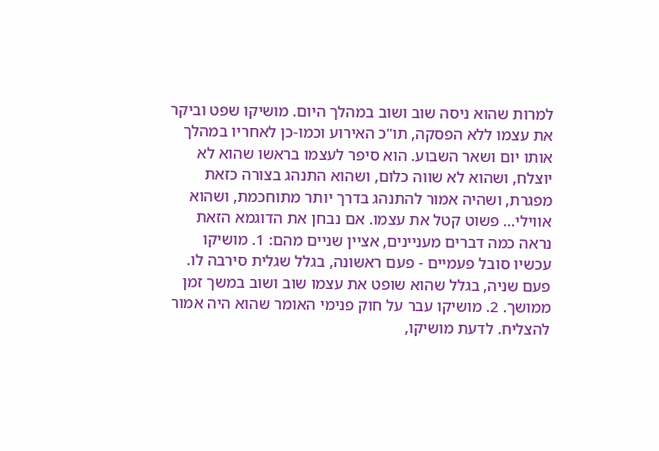למרות שהוא ניסה שוב ושוב במהלך היום. מושיקו שפט וביקר את עצמו ללא הפסקה, תו"כ האירוע וכמו-כן לאחריו במהלך אותו יום ושאר השבוע. הוא סיפר לעצמו בראשו שהוא לא יוצלח, ושהוא לא שווה כלום, ושהוא התנהג בצורה כזאת מפגרת, ושהיה אמור להתנהג בדרך יותר מתוחכמת, ושהוא אווילי... פשוט קטל את עצמו. אם נבחן את הדוגמא הזאת נראה כמה דברים מעניינים, אציין שניים מהם: 1. מושיקו עכשיו סובל פעמיים - פעם ראשונה, בגלל שגלית סירבה לו. פעם שניה, בגלל שהוא שופט את עצמו שוב ושוב במשך זמן ממושך. 2. מושיקו עבר על חוק פנימי האומר שהוא היה אמור להצליח. לדעת מושיקו,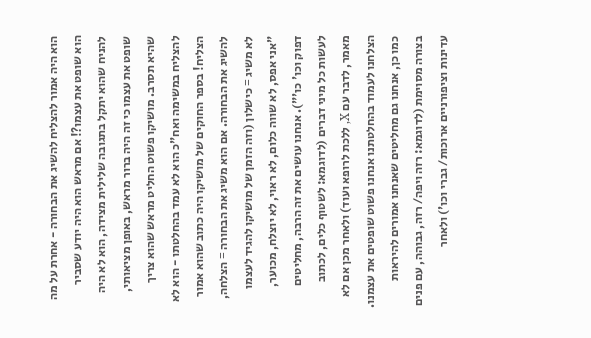הוא היה אמור להצליח להשיג את הבחורה - אחרת על מה הוא שופט את עצמו?! אם מראש הוא היה יודע שסביר להניח שהוא יתקל בתגובה שלילית מצידה, הוא לא היה שופט את עצמו כי זה היה ברור מראש, באופן מציאותי, שהיא תסרב. מושיקו פשוט החליט מראש שהוא צריך להצליח במשימה ואח"כ הוא לא עמד בהחלטתו - הוא לא הצליח! בספר החוקים של מושיקו היה כתוב שהוא אמור להשיג את הבחורה. אם הוא משיג את הבחורה = הצלחה, לא משיג = כישלון (וזה הזמן של מושיקו להגיד לעצמו "אני אפס, לא שווה כלום, לא ראוי, לא יוצלח, מכוער, דפוק וכו' כו'"). אנחנו עושים את זה הרבה, מחליטים לעשות כל מיני דברים (לדוגמא: לשטוף כלים, לכתוב מאמר, לדבר עם X, ללכת לרופא ועוד) ולאחר מכן אם לא הצלחנו לעמוד בהחלטתנו אנחנו פשוט שופטים את עצמנו. כמו כן, אנחנו גם מחליטים שאנחנו אמורים להיראות בצורה מסוימת (לדוגמא: רזה ויפה/ רזה, גבוהה, עם פנים עדינות וציפורניים ארוכות/ גברי וכו') ולאחר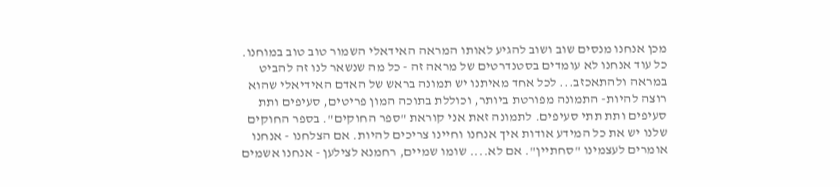מכן אנחנו מנסים שוב ושוב להגיע לאותו המראה האידאלי השמור טוב טוב במוחנו. כל עוד אנחנו לא עומדים בסטנדרטים של מראה זה - כל מה שנשאר לנו זה להביט במראה ולהתאכזב... לכל אחד מאיתנו יש תמונה בראש של האדם האידיאלי שהוא רוצה להיות- התמונה מפורטת ביותר, וכוללת בתוכה המון פריטים, סעיפים ותת סעיפים ותת תתי סעיפים. לתמונה זאת אני קוראת "ספר החוקים". בספר החוקים שלנו יש את כל המידע אודות איך אנחנו וחיינו צריכים להיות. אם הצלחנו - אנחנו אומרים לעצמינו "סחתיין". אם לא.... שומו שמיים, רחמנא לצילען - אנחנו אשמים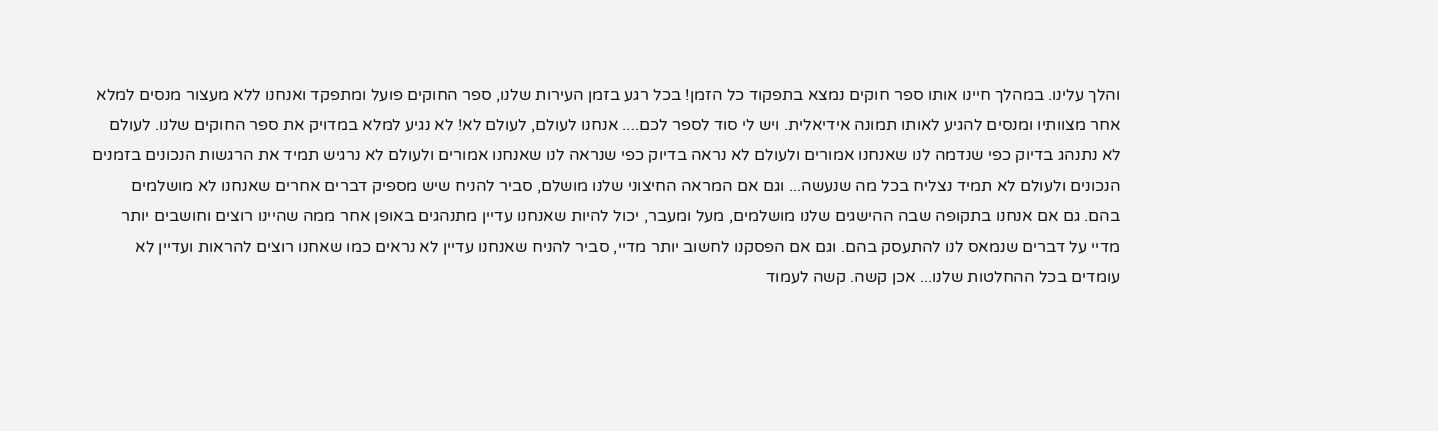והלך עלינו. במהלך חיינו אותו ספר חוקים נמצא בתפקוד כל הזמן! בכל רגע בזמן העירות שלנו, ספר החוקים פועל ומתפקד ואנחנו ללא מעצור מנסים למלא אחר מצוותיו ומנסים להגיע לאותו תמונה אידיאלית. ויש לי סוד לספר לכם.... אנחנו לעולם, לעולם לא! לא נגיע למלא במדויק את ספר החוקים שלנו. לעולם לא נתנהג בדיוק כפי שנדמה לנו שאנחנו אמורים ולעולם לא נראה בדיוק כפי שנראה לנו שאנחנו אמורים ולעולם לא נרגיש תמיד את הרגשות הנכונים בזמנים הנכונים ולעולם לא תמיד נצליח בכל מה שנעשה... וגם אם המראה החיצוני שלנו מושלם, סביר להניח שיש מספיק דברים אחרים שאנחנו לא מושלמים בהם. גם אם אנחנו בתקופה שבה ההישגים שלנו מושלמים, מעל ומעבר, יכול להיות שאנחנו עדיין מתנהגים באופן אחר ממה שהיינו רוצים וחושבים יותר מדיי על דברים שנמאס לנו להתעסק בהם. וגם אם הפסקנו לחשוב יותר מדיי, סביר להניח שאנחנו עדיין לא נראים כמו שאחנו רוצים להראות ועדיין לא עומדים בכל ההחלטות שלנו... אכן קשה. קשה לעמוד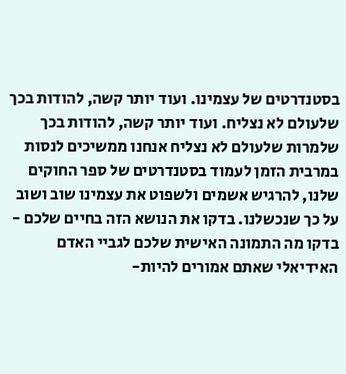בסטנדרטים של עצמינו. ועוד יותר קשה, להודות בכך שלעולם לא נצליח. ועוד יותר קשה, להודות בכך שלמרות שלעולם לא נצליח אנחנו ממשיכים לנסות במרבית הזמן לעמוד בסטנדרטים של ספר החוקים שלנו, להרגיש אשמים ולשפוט את עצמינו שוב ושוב על כך שנכשלנו. בדקו את הנושא הזה בחיים שלכם - בדקו מה התמונה האישית שלכם לגביי האדם האידיאלי שאתם אמורים להיות-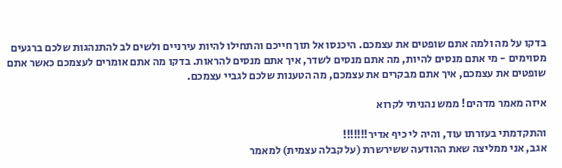בדקו על מה ולמה אתם שופטים את עצמכם. היכנסו אל תוך חייכם והתחילו להיות עירניים ולשים לב להתנהגות שלכם ברגעים מסוימים - מי אתם מנסים להיות, מה אתם מנסים לשדר, איך אתם מנסים להראות. בדקו מה אתם אומרים לעצמכם כאשר אתם שופטים את עצמכם, איך אתם מבקרים את עצמכם, מה הטענות שלכם לגביי עצמכם.

איזה מאמר מדהים! ממש נהניתי לקרוא

והתקדמתי בעזרתו עוד, והיה לי כיף אדיר!!!!!!!
אגב, אני ממליצה שאת ההודעה ששירשרת (על קבלה עצמית) למאמר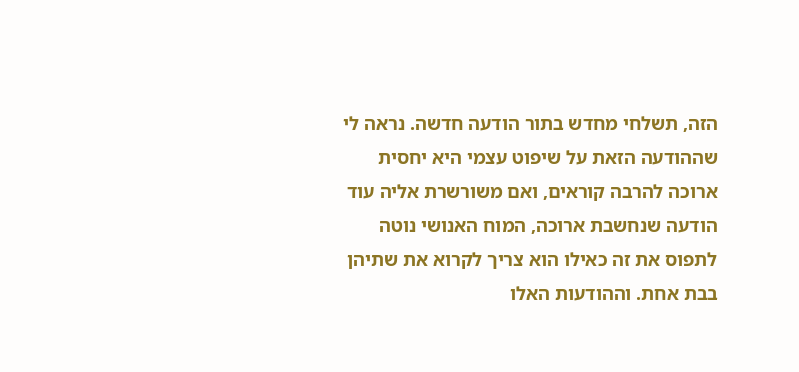הזה, תשלחי מחדש בתור הודעה חדשה. נראה לי שההודעה הזאת על שיפוט עצמי היא יחסית ארוכה להרבה קוראים, ואם משורשרת אליה עוד הודעה שנחשבת ארוכה, המוח האנושי נוטה לתפוס את זה כאילו הוא צריך לקרוא את שתיהן בבת אחת. וההודעות האלו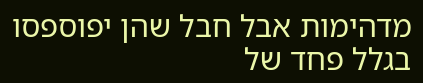מדהימות אבל חבל שהן יפוספסו בגלל פחד של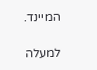המיינד.

למעלה